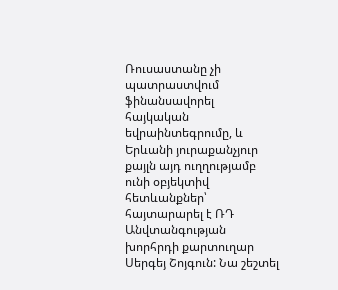Ռուսաստանը չի պատրաստվում ֆինանսավորել հայկական եվրաինտեգրումը, և Երևանի յուրաքանչյուր քայլն այդ ուղղությամբ ունի օբյեկտիվ հետևանքներ՝ հայտարարել է ՌԴ Անվտանգության խորհրդի քարտուղար Սերգեյ Շոյգուն: Նա շեշտել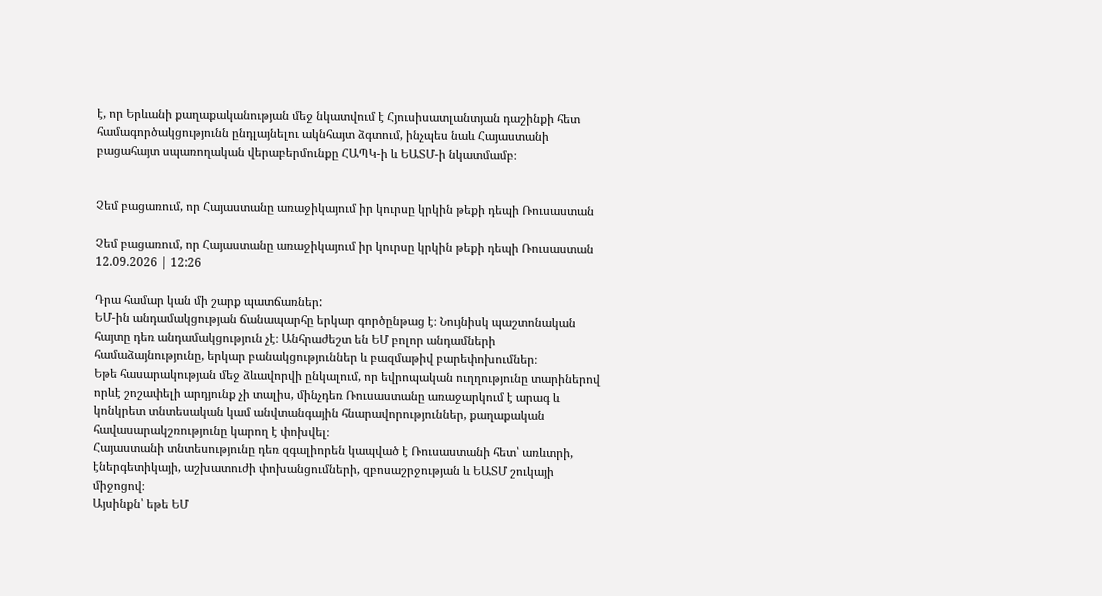է, որ Երևանի քաղաքականության մեջ նկատվում է Հյուսիսատլանտյան դաշինքի հետ համագործակցությունն ընդլայնելու ակնհայտ ձգտում, ինչպես նաև Հայաստանի բացահայտ սպառողական վերաբերմունքը ՀԱՊԿ-ի և ԵԱՏՄ-ի նկատմամբ։


Չեմ բացառում, որ Հայաստանը առաջիկայում իր կուրսը կրկին թեքի դեպի Ռուսաստան

Չեմ բացառում, որ Հայաստանը առաջիկայում իր կուրսը կրկին թեքի դեպի Ռուսաստան
12.09.2026 | 12:26

Դրա համար կան մի շարք պատճառներ:
ԵՄ-ին անդամակցության ճանապարհը երկար գործընթաց է։ Նույնիսկ պաշտոնական հայտը դեռ անդամակցություն չէ։ Անհրաժեշտ են ԵՄ բոլոր անդամների համաձայնությունը, երկար բանակցություններ և բազմաթիվ բարեփոխումներ։
Եթե հասարակության մեջ ձևավորվի ընկալում, որ եվրոպական ուղղությունը տարիներով որևէ շոշափելի արդյունք չի տալիս, մինչդեռ Ռուսաստանը առաջարկում է արագ և կոնկրետ տնտեսական կամ անվտանգային հնարավորություններ, քաղաքական հավասարակշռությունը կարող է փոխվել։
Հայաստանի տնտեսությունը դեռ զգալիորեն կապված է Ռուսաստանի հետ՝ առևտրի, էներգետիկայի, աշխատուժի փոխանցումների, զբոսաշրջության և ԵԱՏՄ շուկայի միջոցով։
Այսինքն՝ եթե ԵՄ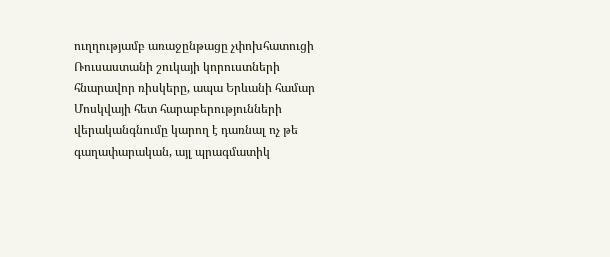ուղղությամբ առաջընթացը չփոխհատուցի Ռուսաստանի շուկայի կորուստների հնարավոր ռիսկերը, ապա Երևանի համար Մոսկվայի հետ հարաբերությունների վերականգնումը կարող է դառնալ ոչ թե գաղափարական, այլ պրագմատիկ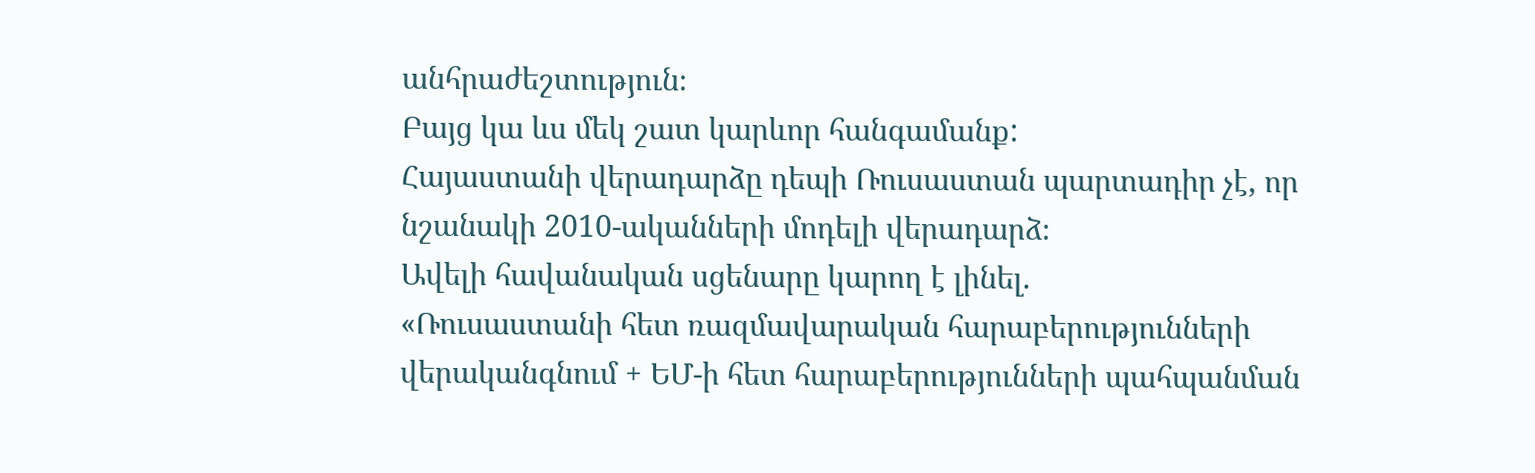անհրաժեշտություն։
Բայց կա ևս մեկ շատ կարևոր հանգամանք:
Հայաստանի վերադարձը դեպի Ռուսաստան պարտադիր չէ, որ նշանակի 2010-ականների մոդելի վերադարձ։
Ավելի հավանական սցենարը կարող է լինել.
«Ռուսաստանի հետ ռազմավարական հարաբերությունների վերականգնում + ԵՄ-ի հետ հարաբերությունների պահպանման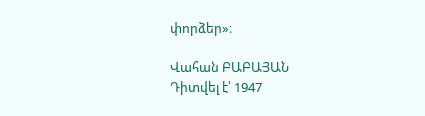փորձեր»։

Վահան ԲԱԲԱՅԱՆ
Դիտվել է՝ 1947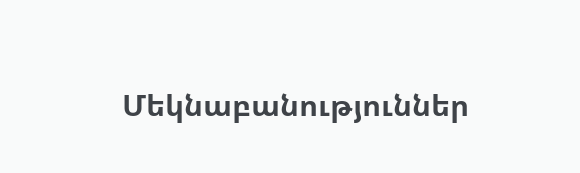Մեկնաբանություններ